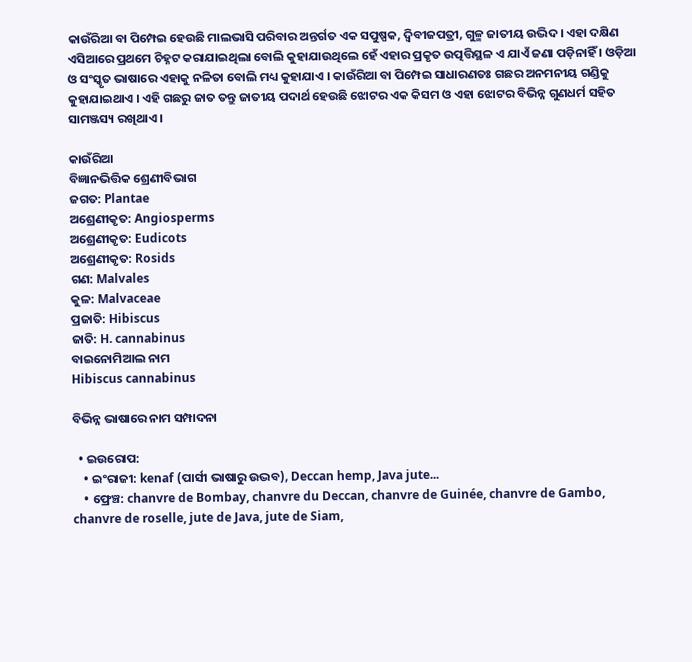କାଉଁରିଆ ବା ପିମ୍ପେଇ ହେଉଛି ମାଲଭାସି ପରିବାର ଅନ୍ତର୍ଗତ ଏକ ସପୁଷ୍ପକ, ଦ୍ୱିବୀଜପତ୍ରୀ, ଗୁଳ୍ମ ଜାତୀୟ ଉଦ୍ଭିଦ। ଏହା ଦକ୍ଷିଣ ଏସିଆରେ ପ୍ରଥମେ ଚିହ୍ନଟ କରାଯାଇଥିଲା ବୋଲି କୁହାଯାଉଥିଲେ ହେଁ ଏହାର ପ୍ରକୃତ ଉତ୍ପତ୍ତିସ୍ଥଳ ଏ ଯାଏଁ ଜଣା ପଡ଼ିନାହିଁ । ଓଡ଼ିଆ ଓ ସଂସ୍କୃତ ଭାଷାରେ ଏହାକୁ ନଳିତା ବୋଲି ମଧ୍ୟ କୁହାଯାଏ । କାଉଁରିଆ ବା ପିମ୍ପେଇ ସାଧାରଣତଃ ଗଛର ଅନମନୀୟ ଗଣ୍ଡିକୁ କୁହାଯାଇଥାଏ । ଏହି ଗଛରୁ ଜାତ ତନ୍ତୁ ଜାତୀୟ ପଦାର୍ଥ ହେଉଛି ଝୋଟର ଏକ କିସମ ଓ ଏହା ଝୋଟର ବିଭିନ୍ନ ଗୁଣଧର୍ମ ସହିତ ସାମଞ୍ଜସ୍ୟ ରଖିଥାଏ ।

କାଉଁରିଆ
ବିଜ୍ଞାନଭିତ୍ତିକ ଶ୍ରେଣୀବିଭାଗ
ଜଗତ: Plantae
ଅଶ୍ରେଣୀକୃତ: Angiosperms
ଅଶ୍ରେଣୀକୃତ: Eudicots
ଅଶ୍ରେଣୀକୃତ: Rosids
ଗଣ: Malvales
କୁଳ: Malvaceae
ପ୍ରଜାତି: Hibiscus
ଜାତି: H. cannabinus
ବାଇନୋମିଆଲ ନାମ
Hibiscus cannabinus

ବିଭିନ୍ନ ଭାଷାରେ ନାମ ସମ୍ପାଦନା

  • ଇଉରୋପ:
    • ଇଂରାଜୀ: kenaf (ପାର୍ସୀ ଭାଷାରୁ ଉଦ୍ଭବ), Deccan hemp, Java jute...
    • ଫ୍ରେଞ୍ଚ: chanvre de Bombay, chanvre du Deccan, chanvre de Guinée, chanvre de Gambo, chanvre de roselle, jute de Java, jute de Siam,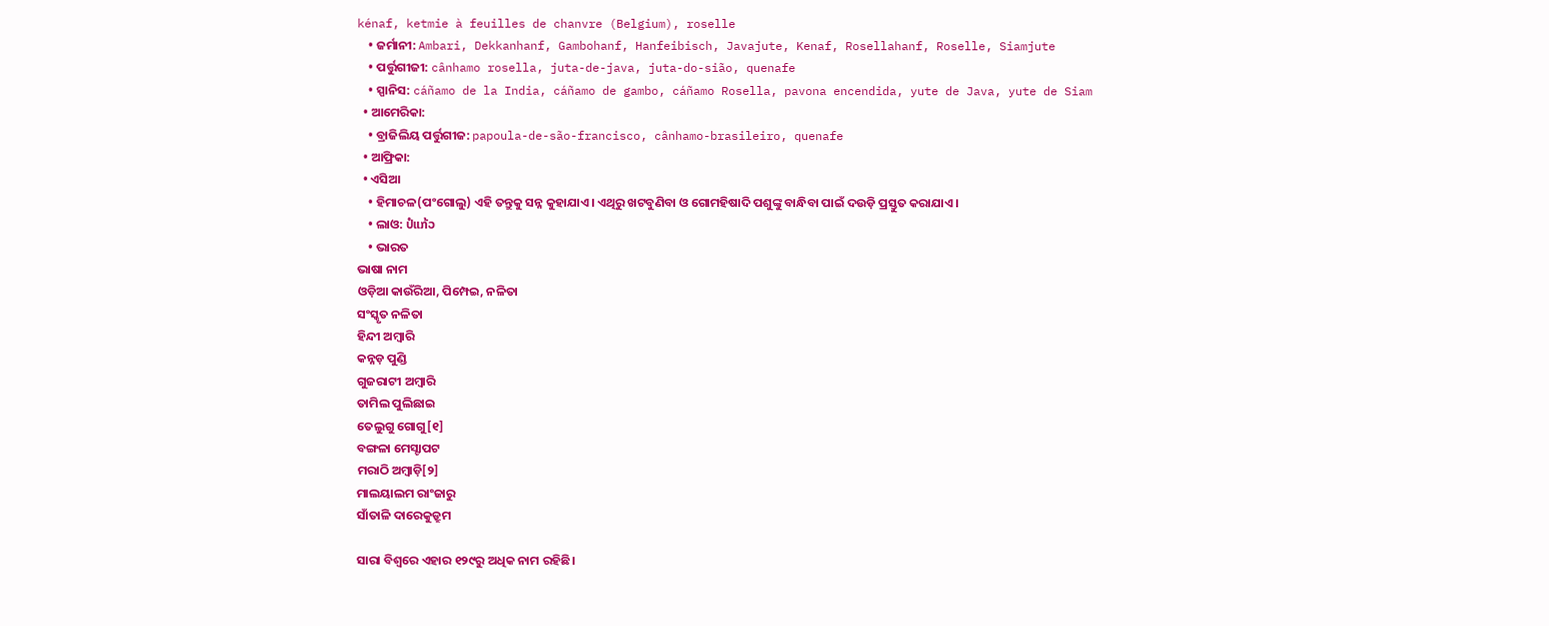kénaf, ketmie à feuilles de chanvre (Belgium), roselle
    • ଜର୍ମାନୀ: Ambari, Dekkanhanf, Gambohanf, Hanfeibisch, Javajute, Kenaf, Rosellahanf, Roselle, Siamjute
    • ପର୍ତ୍ତୁଗୀଜୀ: cânhamo rosella, juta-de-java, juta-do-sião, quenafe
    • ସ୍ପାନିସ: cáñamo de la India, cáñamo de gambo, cáñamo Rosella, pavona encendida, yute de Java, yute de Siam
  • ଆମେରିକା:
    • ବ୍ରାଜିଲିୟ ପର୍ତ୍ତୁଗୀଜ: papoula-de-são-francisco, cânhamo-brasileiro, quenafe
  • ଆଫ୍ରିକା:
  • ଏସିଆ
    • ହିମାଚଳ(ପଂଗୋଲୁ) ଏହି ତନ୍ତୁକୁ ସନ୍ନ କୁହାଯାଏ। ଏଥିରୁ ଖଟବୁଣିବା ଓ ଗୋମହିଷାଦି ପଶୁଙ୍କୁ ବାନ୍ଧିବା ପାଇଁ ଦଉଡ଼ି ପ୍ରସ୍ତୁତ କରାଯାଏ।
    • ଲାଓ: ປໍແກ້ວ
    • ଭାରତ
ଭାଷା ନାମ
ଓଡ଼ିଆ କାଉଁରିଆ, ପିମ୍ପେଇ, ନଳିତା
ସଂସ୍କୃତ ନଳିତା
ହିନ୍ଦୀ ଅମ୍ବାରି
କନ୍ନଡ଼ ପୁଣ୍ଡି
ଗୁଜରାଟୀ ଅମ୍ବାରି
ତାମିଲ ପୁଲିଛାଇ
ତେଲୁଗୁ ଗୋଗୁ[୧]
ବଙ୍ଗଳା ମେସ୍ଟାପଟ
ମରାଠି ଅମ୍ବାଡ଼ି[୨]
ମାଲୟାଲମ ରାଂଜାରୁ
ସାଁତାଳି ଦାରେକୁଡ୍ରୁମ

ସାରା ବିଶ୍ୱରେ ଏହାର ୧୨୯ରୁ ଅଧିକ ନାମ ରହିଛି।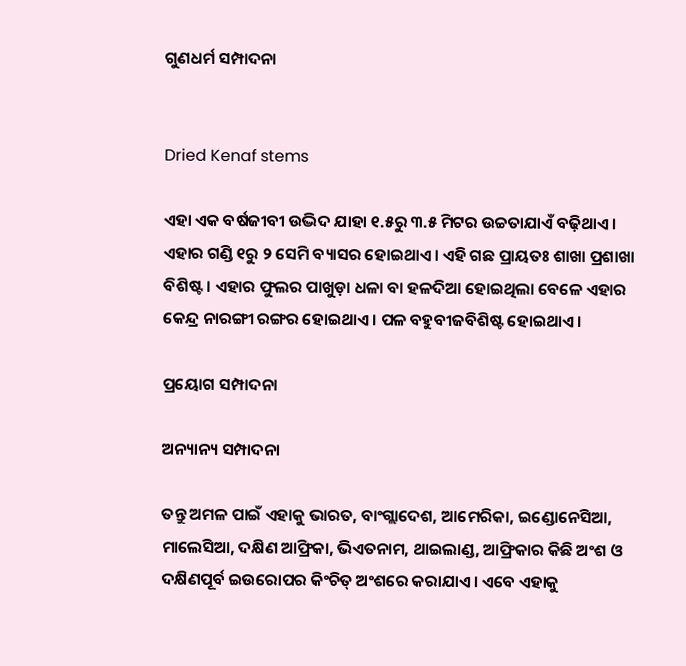ଗୁଣଧର୍ମ ସମ୍ପାଦନା


Dried Kenaf stems

ଏହା ଏକ ବର୍ଷଜୀବୀ ଉଦ୍ଭିଦ ଯାହା ୧.୫ରୁ ୩.୫ ମିଟର ଉଚ୍ଚତାଯାଏଁ ବଢ଼ିଥାଏ। ଏହାର ଗଣ୍ଡି ୧ରୁ ୨ ସେମି ବ୍ୟାସର ହୋଇଥାଏ। ଏହି ଗଛ ପ୍ରାୟତଃ ଶାଖା ପ୍ରଶାଖା ବିଶିଷ୍ଟ। ଏହାର ଫୁଲର ପାଖୁଡ଼ା ଧଳା ବା ହଳଦିଆ ହୋଇଥିଲା ବେଳେ ଏହାର କେନ୍ଦ୍ର ନାରଙ୍ଗୀ ରଙ୍ଗର ହୋଇଥାଏ। ପଳ ବହୁବୀଜବିଶିଷ୍ଟ ହୋଇଥାଏ।

ପ୍ରୟୋଗ ସମ୍ପାଦନା

ଅନ୍ୟାନ୍ୟ ସମ୍ପାଦନା

ତନ୍ତୁ ଅମଳ ପାଇଁ ଏହାକୁ ଭାରତ, ବାଂଗ୍ଲାଦେଶ, ଆମେରିକା, ଇଣ୍ଡୋନେସିଆ, ମାଲେସିଆ, ଦକ୍ଷିଣ ଆଫ୍ରିକା, ଭିଏତନାମ, ଥାଇଲାଣ୍ଡ, ଆଫ୍ରିକାର କିଛି ଅଂଶ ଓ ଦକ୍ଷିଣପୂର୍ବ ଇଉରୋପର କିଂଚିତ୍ ଅଂଶରେ କରାଯାଏ। ଏବେ ଏହାକୁ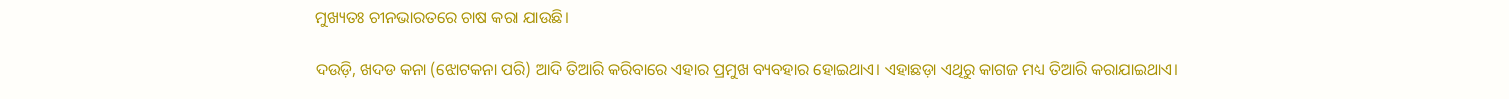ମୁଖ୍ୟତଃ ଚୀନଭାରତରେ ଚାଷ କରା ଯାଉଛି।

ଦଉଡ଼ି, ଖଦଡ କନା (ଝୋଟକନା ପରି) ଆଦି ତିଆରି କରିବାରେ ଏହାର ପ୍ରମୁଖ ବ୍ୟବହାର ହୋଇଥାଏ। ଏହାଛଡ଼ା ଏଥିରୁ କାଗଜ ମଧ୍ୟ ତିଆରି କରାଯାଇଥାଏ।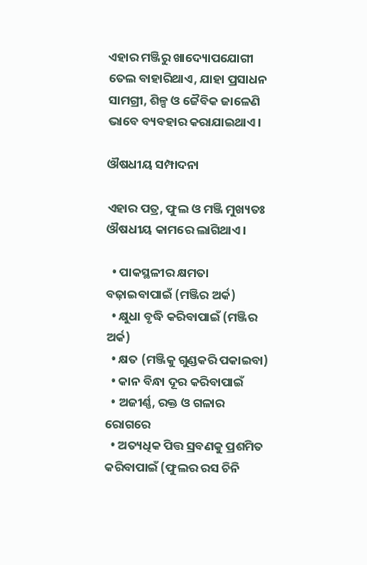ଏହାର ମଞ୍ଜିରୁ ଖାଦ୍ୟୋପଯୋଗୀ ତେଲ ବାହାରିଥାଏ, ଯାହା ପ୍ରସାଧନ ସାମଗ୍ରୀ, ଶିଳ୍ପ ଓ ଜୈବିକ ଜାଳେଣି ଭାବେ ବ୍ୟବହାର କରାଯାଇଥାଏ।

ଔଷଧୀୟ ସମ୍ପାଦନା

ଏହାର ପତ୍ର, ଫୁଲ ଓ ମଞ୍ଜି ମୁଖ୍ୟତଃ ଔଷଧୀୟ କାମରେ ଲାଗିଥାଏ।

  • ପାକସ୍ଥଳୀର କ୍ଷମତା ବଢ଼ାଇବାପାଇଁ (ମଞ୍ଜିର ଅର୍କ)
  • କ୍ଷୁଧା ବୃଦ୍ଧି କରିବାପାଇଁ (ମଞ୍ଜିର ଅର୍କ)
  • କ୍ଷତ (ମଞ୍ଜିକୁ ଗୁଣ୍ଡକରି ପକାଇବା)
  • କାନ ବିନ୍ଧା ଦୂର କରିବାପାଇଁ
  • ଅଜୀର୍ଣ୍ଣ, ରକ୍ତ ଓ ଗଳାର ରୋଗରେ
  • ଅତ୍ୟଧିକ ପିତ୍ତ ସ୍ରବଣକୁ ପ୍ରଶମିତ କରିବାପାଇଁ (ଫୁଲର ରସ ଚିନି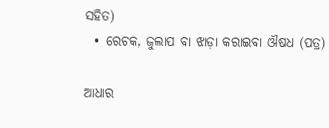ସହିତ)
  • ରେଚକ, ଜୁଲାପ ବା ଝାଡ଼ା କରାଇବା ଔଷଧ (ପତ୍ର)

ଆଧାର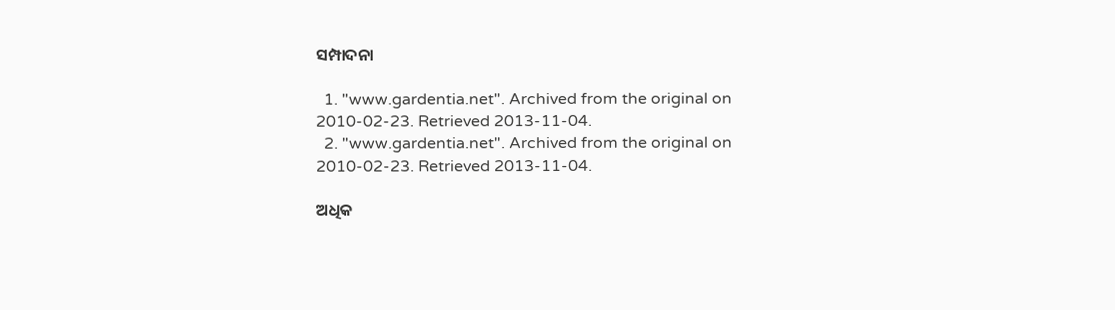ସମ୍ପାଦନା

  1. "www.gardentia.net". Archived from the original on 2010-02-23. Retrieved 2013-11-04.
  2. "www.gardentia.net". Archived from the original on 2010-02-23. Retrieved 2013-11-04.

ଅଧିକ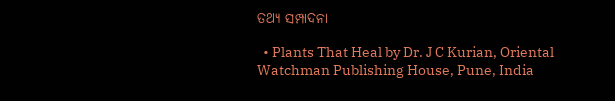ତଥ୍ୟ ସମ୍ପାଦନା

  • Plants That Heal by Dr. J C Kurian, Oriental Watchman Publishing House, Pune, India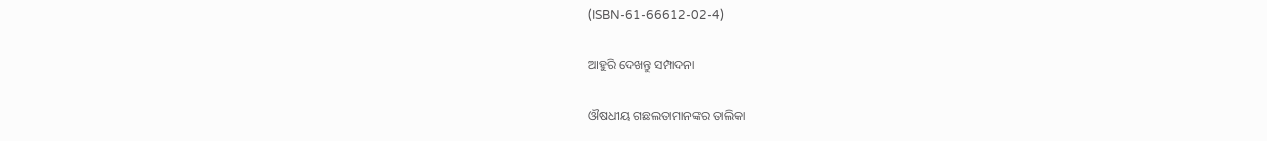(ISBN-61-66612-02-4)

ଆହୁରି ଦେଖନ୍ତୁ ସମ୍ପାଦନା

ଔଷଧୀୟ ଗଛଲତାମାନଙ୍କର ତାଲିକା